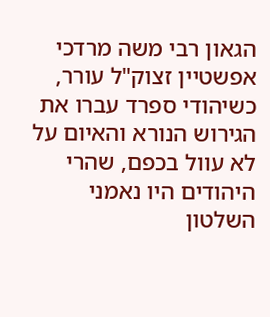הגאון רבי משה מרדכי אפשטיין זצוק"ל עורר, כשיהודי ספרד עברו את הגירוש הנורא והאיום על לא עוול בכפם, שהרי היהודים היו נאמני השלטון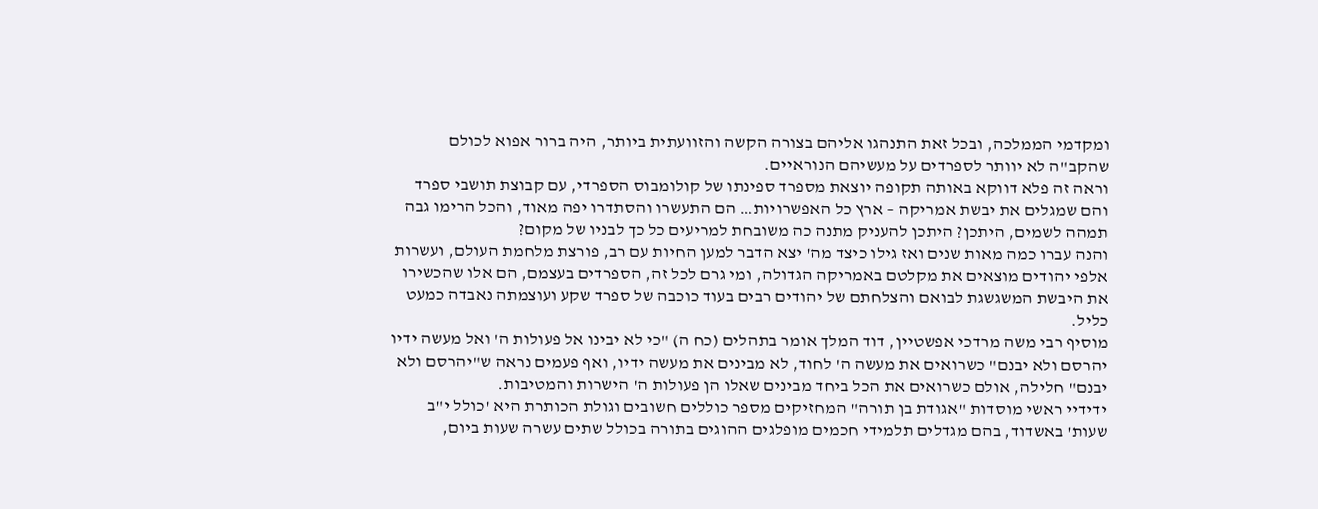ומקדמי הממלכה, ובכל זאת התנהגו אליהם בצורה הקשה והזוועתית ביותר, היה ברור אפוא לכולם שהקב"ה לא יוותר לספרדים על מעשיהם הנוראיים.
וראה זה פלא דווקא באותה תקופה יוצאת מספרד ספינתו של קולומבוס הספרדי, עם קבוצת תושבי ספרד והם שמגלים את יבשת אמריקה – ארץ כל האפשרויות… הם התעשרו והסתדרו יפה מאוד, והכל הרימו גבה תמהה לשמים, היתכן? היתכן להעניק מתנה כה משובחת למריעים כל כך לבניו של מקום?
והנה עברו כמה מאות שנים ואז גילו כיצד מה' יצא הדבר למען החיות עם רב, פורצת מלחמת העולם, ועשרות אלפי יהודים מוצאים את מקלטם באמריקה הגדולה, ומי גרם לכל זה, הספרדים בעצמם, הם אלו שהכשירו את היבשת המשגשגת לבואם והצלחתם של יהודים רבים בעוד כוכבה של ספרד שקע ועוצמתה נאבדה כמעט כליל.
מוסיף רבי משה מרדכי אפשטיין, דוד המלך אומר בתהלים (כח ה) "כי לא יבינו אל פעולות ה' ואל מעשה ידיו יהרסם ולא יבנם" כשרואים את מעשה ה' לחוד, לא מבינים את מעשה ידיו, ואף פעמים נראה ש"יהרסם ולא יבנם" חלילה, אולם כשרואים את הכל ביחד מבינים שאלו הן פעולות ה' הישרות והמטיבות.
ידידיי ראשי מוסדות "אגודת בן תורה" המחזיקים מספר כוללים חשובים וגולת הכותרת היא 'כולל י"ב שעות' באשדוד, בהם מגדלים תלמידי חכמים מופלגים ההוגים בתורה בכולל שתים עשרה שעות ביום,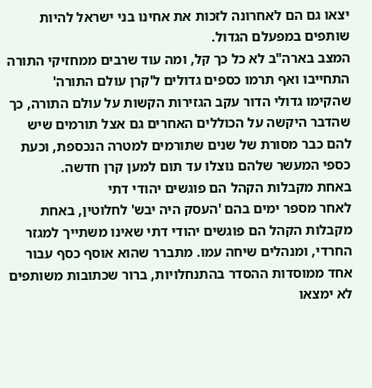יצאו גם הם לאחרונה לזכות את אחינו בני ישראל להיות שותפים במפעלם הגדול.
המצב בארה"ב לא כל כך קל, ומה עוד שרבים ממחזיקי התורה התחייבו ואף תרמו כספים גדולים ל'קרן עולם התורה' שהקימו גדולי הדור עקב הגזירות הקשות על עולם התורה, כך שהדבר היקשה על הכוללים האחרים גם אצל תורמים שיש להם כבר מסורת של שנים שתורמים למטרה הנכספת, וכעת כספי המעשר שלהם נוצלו עד תום למען קרן חדשה.
באחת מקבלות הקהל הם פוגשים יהודי דתי
לאחר מספר ימים בהם 'העסק היה יבש' לחלוטין, באחת מקבלות הקהל הם פוגשים יהודי דתי שאינו משתייך למגזר החרדי, ומנהלים שיחה עמו. מתברר שהוא אוסף כסף עבור אחד ממוסדות ההסדר בהתנחלויות, ברור שכתובות משותפים לא ימצאו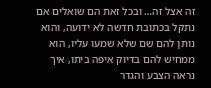זה אצל זה… ובכל זאת הם שואלים אם נתקל בכתובת חדשה לא ידועה, והוא נותן להם שם שלא שמעו עליו, הוא ממחיש להם בדיוק איפה ביתו, איך נראה הצבע והגדר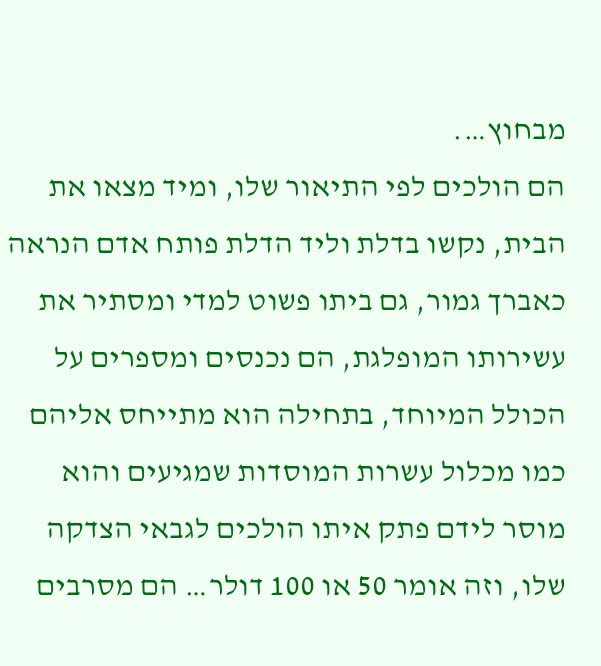מבחוץ….
הם הולכים לפי התיאור שלו, ומיד מצאו את הבית, נקשו בדלת וליד הדלת פותח אדם הנראה כאברך גמור, גם ביתו פשוט למדי ומסתיר את עשירותו המופלגת, הם נכנסים ומספרים על הכולל המיוחד, בתחילה הוא מתייחס אליהם כמו מכלול עשרות המוסדות שמגיעים והוא מוסר לידם פתק איתו הולכים לגבאי הצדקה שלו, וזה אומר 50 או 100 דולר… הם מסרבים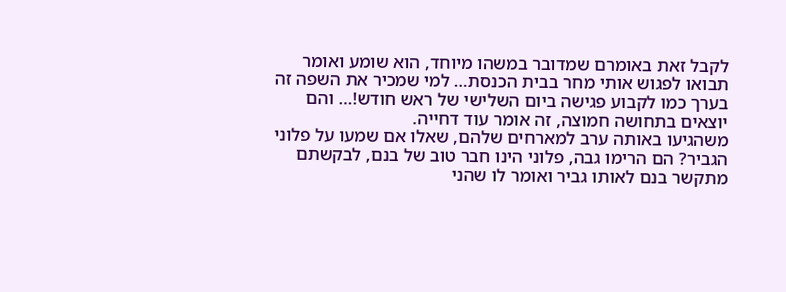לקבל זאת באומרם שמדובר במשהו מיוחד, הוא שומע ואומר תבואו לפגוש אותי מחר בבית הכנסת… למי שמכיר את השפה זה בערך כמו לקבוע פגישה ביום השלישי של ראש חודש!… והם יוצאים בתחושה חמוצה, זה אומר עוד דחייה.
משהגיעו באותה ערב למארחים שלהם, שאלו אם שמעו על פלוני הגביר? הם הרימו גבה, פלוני הינו חבר טוב של בנם, לבקשתם מתקשר בנם לאותו גביר ואומר לו שהני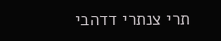תרי צנתרי דדהבי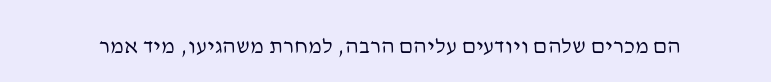הם מכרים שלהם ויודעים עליהם הרבה, למחרת משהגיעו, מיד אמר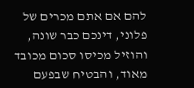להם אם אתם מכרים של פלוני, דינכם כבר שונה, והוזיל מכיסו סכום מכובד מאוד, והבטיח שבפעם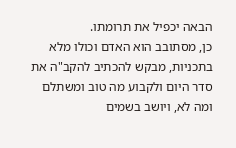הבאה יכפיל את תרומתו.
כן, מסתובב הוא האדם וכולו מלא בתכניות, מבקש להכתיב להקב"ה את סדר היום ולקבוע מה טוב ומשתלם ומה לא, ויושב בשמים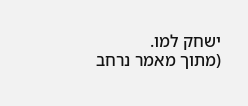ישחק למו.
(מתוך מאמר נרחב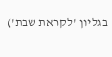בגליון 'לקראת שבת')